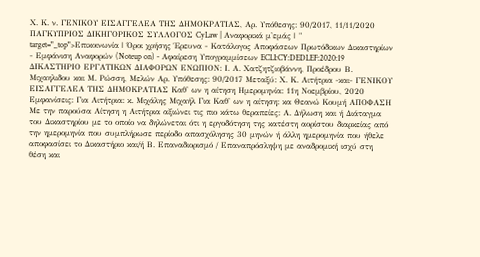Χ. Κ. ν. ΓΕΝΙΚΟΥ ΕΙΣΑΓΓΕΛΕΑ ΤΗΣ ΔΗΜΟΚΡΑΤΙΑΣ, Αρ. Υπόθεσης: 90/2017, 11/11/2020 ΠΑΓΚΥΠΡΙΟΣ ΔΙΚΗΓΟΡΙΚΟΣ ΣΥΛΛΟΓΟΣ CyLaw | Αναφορικά μ'εμάς | " target="_top">Επικοινωνία | Όροι χρήσης Έρευνα - Κατάλογος Αποφάσεων Πρωτόδικων Δικαστηρίων - Εμφάνιση Αναφορών (Noteup on) - Αφαίρεση Υπογραμμίσεων ECLI:CY:DEDLEF:2020:19 ΔΙΚΑΣΤΗΡΙΟ ΕΡΓΑΤΙΚΩΝ ΔΙΑΦΟΡΩΝ ΕΝΩΠΙΟΝ: Ι. Α. Χατζητζιοβάννη, Προέδρου Β. Μιχαηλιδου και Μ. Ρώσση, Μελών Αρ. Υπόθεσης: 90/2017 Μεταξύ: Χ. Κ. Αιτήτρια -και- ΓΕΝΙΚΟΥ ΕΙΣΑΓΓΕΛΕΑ ΤΗΣ ΔΗΜΟΚΡΑΤΙΑΣ Καθ' ων η αίτηση Ημερομηνία: 11η Νοεμβρίου, 2020 Εμφανίσεις: Για Αιτήτρια: κ. Μιχάλης Μιχαήλ Για Καθ' ων η αίτηση: κα Θεανώ Κουμή ΑΠΟΦΑΣΗ Με την παρούσα Αίτηση η Αιτήτρια αξιώνει τις πιο κάτω θεραπείες: Α. Δήλωση και ή Διάταγμα του Δικαστηρίου με το οποίο να δηλώνεται ότι η εργοδότηση της κατέστη αορίστου διαρκείας από την ημερομηνία που συμπλήρωσε περίοδο απασχόλησης 30 μηνών ή άλλη ημερομηνία που ήθελε αποφασίσει το Δικαστήριο και/ή Β. Επαναδιορισμό / Επαναπρόσληψη με αναδρομική ισχύ στη θέση και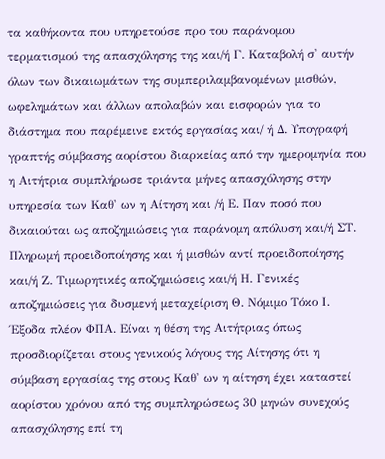τα καθήκοντα που υπηρετούσε προ του παράνομου τερματισμού της απασχόλησης της και/ή Γ. Καταβολή σ' αυτήν όλων των δικαιωμάτων της συμπεριλαμβανομένων μισθών, ωφελημάτων και άλλων απολαβών και εισφορών για το διάστημα που παρέμεινε εκτός εργασίας και/ ή Δ. Υπογραφή γραπτής σύμβασης αορίστου διαρκείας από την ημερομηνία που η Αιτήτρια συμπλήρωσε τριάντα μήνες απασχόλησης στην υπηρεσία των Καθ' ων η Αίτηση και /ή Ε. Παν ποσό που δικαιούται ως αποζημιώσεις για παράνομη απόλυση και/ή ΣΤ. Πληρωμή προειδοποίησης και ή μισθών αντί προειδοποίησης και/ή Ζ. Τιμωρητικές αποζημιώσεις και/ή Η. Γενικές αποζημιώσεις για δυσμενή μεταχείριση Θ. Νόμιμο Τόκο Ι. Έξοδα πλέον ΦΠΑ. Είναι η θέση της Αιτήτριας όπως προσδιορίζεται στους γενικούς λόγους της Αίτησης ότι η σύμβαση εργασίας της στους Καθ' ων η αίτηση έχει καταστεί αορίστου χρόνου από της συμπληρώσεως 30 μηνών συνεχούς απασχόλησης επί τη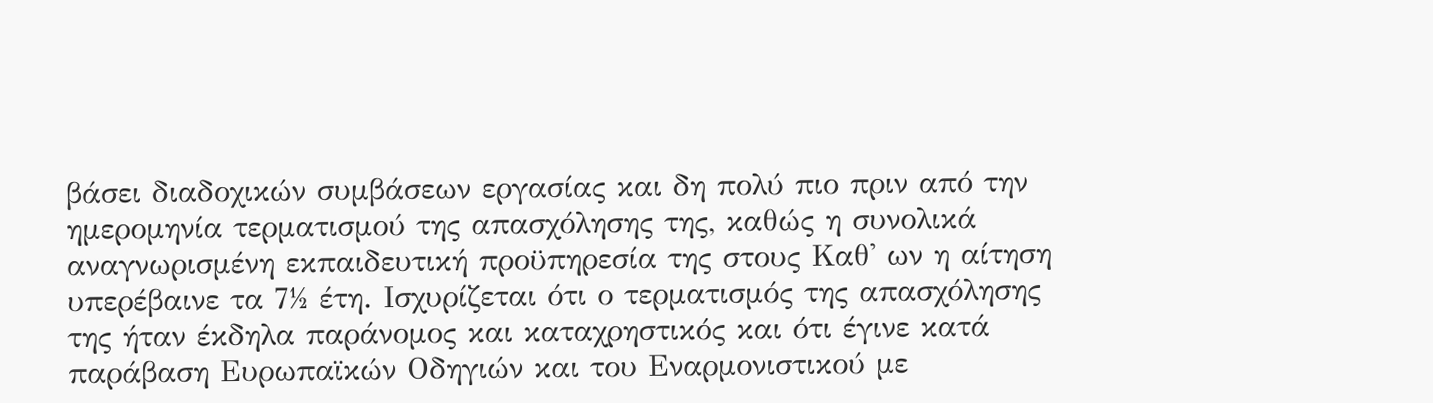βάσει διαδοχικών συμβάσεων εργασίας και δη πολύ πιο πριν από την ημερομηνία τερματισμού της απασχόλησης της, καθώς η συνολικά αναγνωρισμένη εκπαιδευτική προϋπηρεσία της στους Καθ' ων η αίτηση υπερέβαινε τα 7½ έτη. Ισχυρίζεται ότι ο τερματισμός της απασχόλησης της ήταν έκδηλα παράνομος και καταχρηστικός και ότι έγινε κατά παράβαση Ευρωπαϊκών Οδηγιών και του Εναρμονιστικού με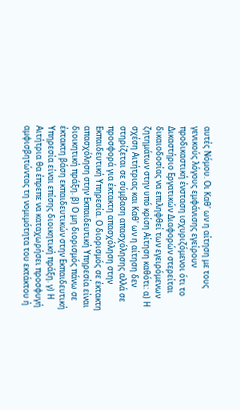αυτές Νόμου. Οι Καθ' ων η αίτηση με τους γενικούς λόγους εμφάνισης εγείρουν προδικαστική ένσταση ισχυριζόμενοι ότι το Δικαστήριο Εργατικών Διαφορών στερείται δικαιοδοσίας να επιληφθεί των εγειρόμενων ζητημάτων στην υπό κρίση Αίτηση καθότι: α) Η σχέση Αιτήτριας και Καθ' ων η αίτηση δεν στηρίζεται σε σύμβαση απασχόλησης αλλά σε προσφορά για έκτακτη απασχόληση στην Εκπαιδευτική Υπηρεσία. Ο διορισμός σε έκτακτη απασχόληση στην Εκπαιδευτική Υπηρεσία είναι διοικητική πράξη. β) Ο μη διορισμός πάνω σε έκτακτη βάση εκπαιδευτικών στην Εκπαιδευτική Υπηρεσία είναι επίσης διοικητική πράξη. γ) Η Αιτήτρια θα έπρεπε να καταχωρήσει προσφυγή αμφισβητώντας τη νομιμότητα του εκτάκτου ή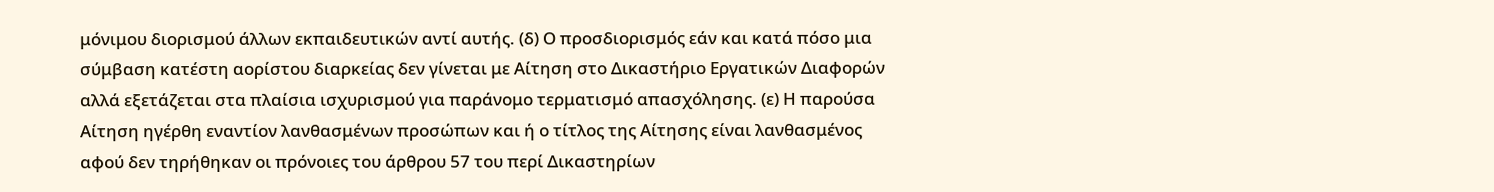μόνιμου διορισμού άλλων εκπαιδευτικών αντί αυτής. (δ) Ο προσδιορισμός εάν και κατά πόσο μια σύμβαση κατέστη αορίστου διαρκείας δεν γίνεται με Αίτηση στο Δικαστήριο Εργατικών Διαφορών αλλά εξετάζεται στα πλαίσια ισχυρισμού για παράνομο τερματισμό απασχόλησης. (ε) Η παρούσα Αίτηση ηγέρθη εναντίον λανθασμένων προσώπων και ή ο τίτλος της Αίτησης είναι λανθασμένος αφού δεν τηρήθηκαν οι πρόνοιες του άρθρου 57 του περί Δικαστηρίων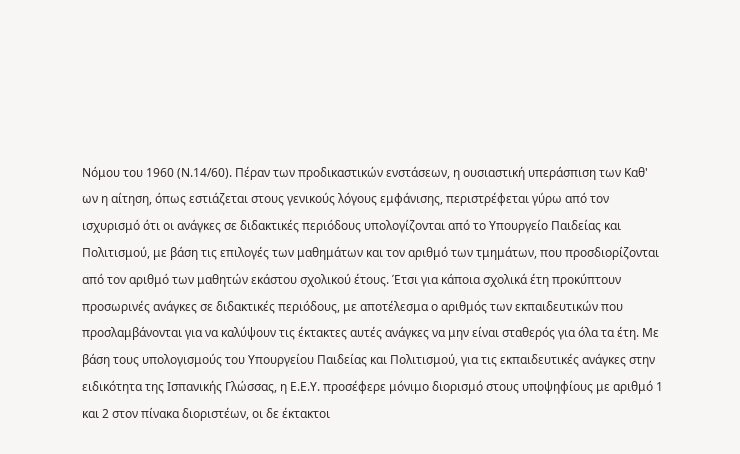Νόμου του 1960 (Ν.14/60). Πέραν των προδικαστικών ενστάσεων, η ουσιαστική υπεράσπιση των Καθ' ων η αίτηση, όπως εστιάζεται στους γενικούς λόγους εμφάνισης, περιστρέφεται γύρω από τον ισχυρισμό ότι οι ανάγκες σε διδακτικές περιόδους υπολογίζονται από το Υπουργείο Παιδείας και Πολιτισμού, με βάση τις επιλογές των μαθημάτων και τον αριθμό των τμημάτων, που προσδιορίζονται από τον αριθμό των μαθητών εκάστου σχολικού έτους. Έτσι για κάποια σχολικά έτη προκύπτουν προσωρινές ανάγκες σε διδακτικές περιόδους, με αποτέλεσμα ο αριθμός των εκπαιδευτικών που προσλαμβάνονται για να καλύψουν τις έκτακτες αυτές ανάγκες να μην είναι σταθερός για όλα τα έτη. Με βάση τους υπολογισμούς του Υπουργείου Παιδείας και Πολιτισμού, για τις εκπαιδευτικές ανάγκες στην ειδικότητα της Ισπανικής Γλώσσας, η Ε.Ε.Υ. προσέφερε μόνιμο διορισμό στους υποψηφίους με αριθμό 1 και 2 στον πίνακα διοριστέων, οι δε έκτακτοι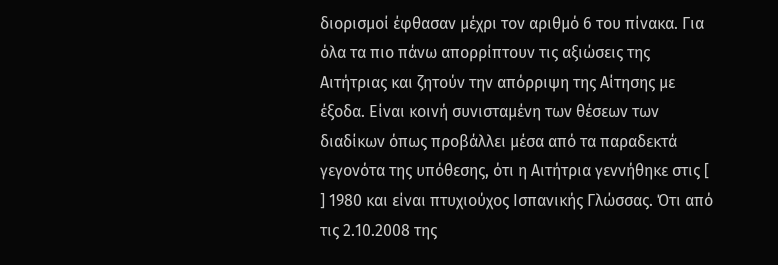διορισμοί έφθασαν μέχρι τον αριθμό 6 του πίνακα. Για όλα τα πιο πάνω απορρίπτουν τις αξιώσεις της Αιτήτριας και ζητούν την απόρριψη της Αίτησης με έξοδα. Είναι κοινή συνισταμένη των θέσεων των διαδίκων όπως προβάλλει μέσα από τα παραδεκτά γεγονότα της υπόθεσης, ότι η Αιτήτρια γεννήθηκε στις [ ] 1980 και είναι πτυχιούχος Ισπανικής Γλώσσας. Ότι από τις 2.10.2008 της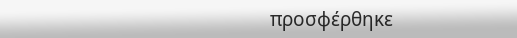προσφέρθηκε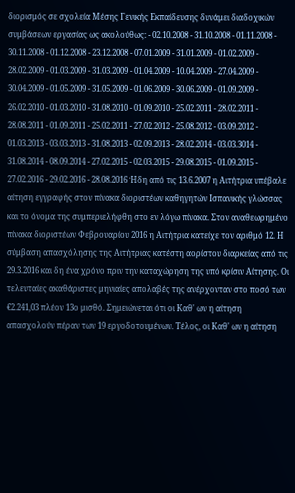διορισμός σε σχολεία Μέσης Γενικής Εκπαίδευσης δυνάμει διαδοχικών συμβάσεων εργασίας ως ακολούθως: - 02.10.2008 - 31.10.2008 - 01.11.2008 - 30.11.2008 - 01.12.2008 - 23.12.2008 - 07.01.2009 - 31.01.2009 - 01.02.2009 - 28.02.2009 - 01.03.2009 - 31.03.2009 - 01.04.2009 - 10.04.2009 - 27.04.2009 - 30.04.2009 - 01.05.2009 - 31.05.2009 - 01.06.2009 - 30.06.2009 - 01.09.2009 - 26.02.2010 - 01.03.2010 - 31.08.2010 - 01.09.2010 - 25.02.2011 - 28.02.2011 - 28.08.2011 - 01.09.2011 - 25.02.2011 - 27.02.2012 - 25.08.2012 - 03.09.2012 - 01.03.2013 - 03.03.2013 - 31.08.2013 - 02.09.2013 - 28.02.2014 - 03.03.3014 - 31.08.2014 - 08.09.2014 - 27.02.2015 - 02.03.2015 - 29.08.2015 - 01.09.2015 - 27.02.2016 - 29.02.2016 - 28.08.2016 Ήδη από τις 13.6.2007 η Αιτήτρια υπέβαλε αίτηση εγγραφής στον πίνακα διοριστέων καθηγητών Ισπανικής γλώσσας και το όνομα της συμπεριελήφθη στο εν λόγω πίνακα. Στον αναθεωρημένο πίνακα διοριστέων Φεβρουαρίου 2016 η Αιτήτρια κατείχε τον αριθμό 12. Η σύμβαση απασχόλησης της Αιτήτριας κατέστη αορίστου διαρκείας από τις 29.3.2016 και δη ένα χρόνο πριν την καταχώρηση της υπό κρίσιν Αίτησης. Οι τελευταίες ακαθάριστες μηνιαίες απολαβές της ανέρχονταν στο ποσό των €2.241,03 πλέον 13ο μισθό. Σημειώνεται ότι οι Καθ' ων η αίτηση απασχολούν πέραν των 19 εργοδοτουμένων. Τέλος, οι Καθ' ων η αίτηση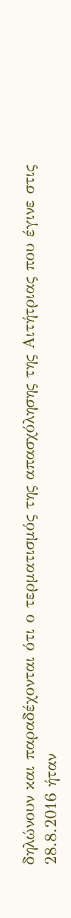δηλώνουν και παραδέχονται ότι ο τερματισμός της απασχόλησης της Αιτήτριας που έγινε στις 28.8.2016 ήταν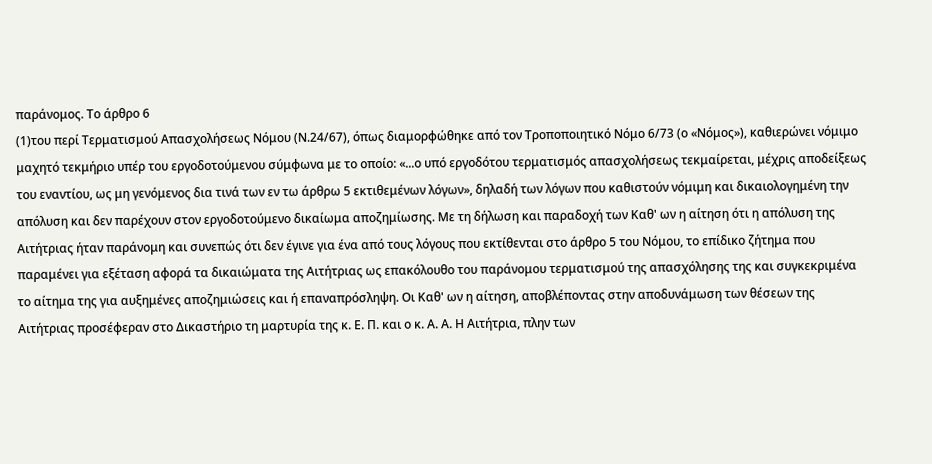παράνομος. Το άρθρο 6
(1)του περί Τερματισμού Απασχολήσεως Νόμου (Ν.24/67), όπως διαμορφώθηκε από τον Τροποποιητικό Νόμο 6/73 (ο «Νόμος»), καθιερώνει νόμιμο μαχητό τεκμήριο υπέρ του εργοδοτούμενου σύμφωνα με το οποίο: «...ο υπό εργοδότου τερματισμός απασχολήσεως τεκμαίρεται, μέχρις αποδείξεως του εναντίου, ως μη γενόμενος δια τινά των εν τω άρθρω 5 εκτιθεμένων λόγων», δηλαδή των λόγων που καθιστούν νόμιμη και δικαιολογημένη την απόλυση και δεν παρέχουν στον εργοδοτούμενο δικαίωμα αποζημίωσης. Με τη δήλωση και παραδοχή των Καθ' ων η αίτηση ότι η απόλυση της Αιτήτριας ήταν παράνομη και συνεπώς ότι δεν έγινε για ένα από τους λόγους που εκτίθενται στο άρθρο 5 του Νόμου, το επίδικο ζήτημα που παραμένει για εξέταση αφορά τα δικαιώματα της Αιτήτριας ως επακόλουθο του παράνομου τερματισμού της απασχόλησης της και συγκεκριμένα το αίτημα της για αυξημένες αποζημιώσεις και ή επαναπρόσληψη. Οι Καθ' ων η αίτηση, αποβλέποντας στην αποδυνάμωση των θέσεων της Αιτήτριας προσέφεραν στο Δικαστήριο τη μαρτυρία της κ. Ε. Π. και ο κ. Α. Α. Η Αιτήτρια, πλην των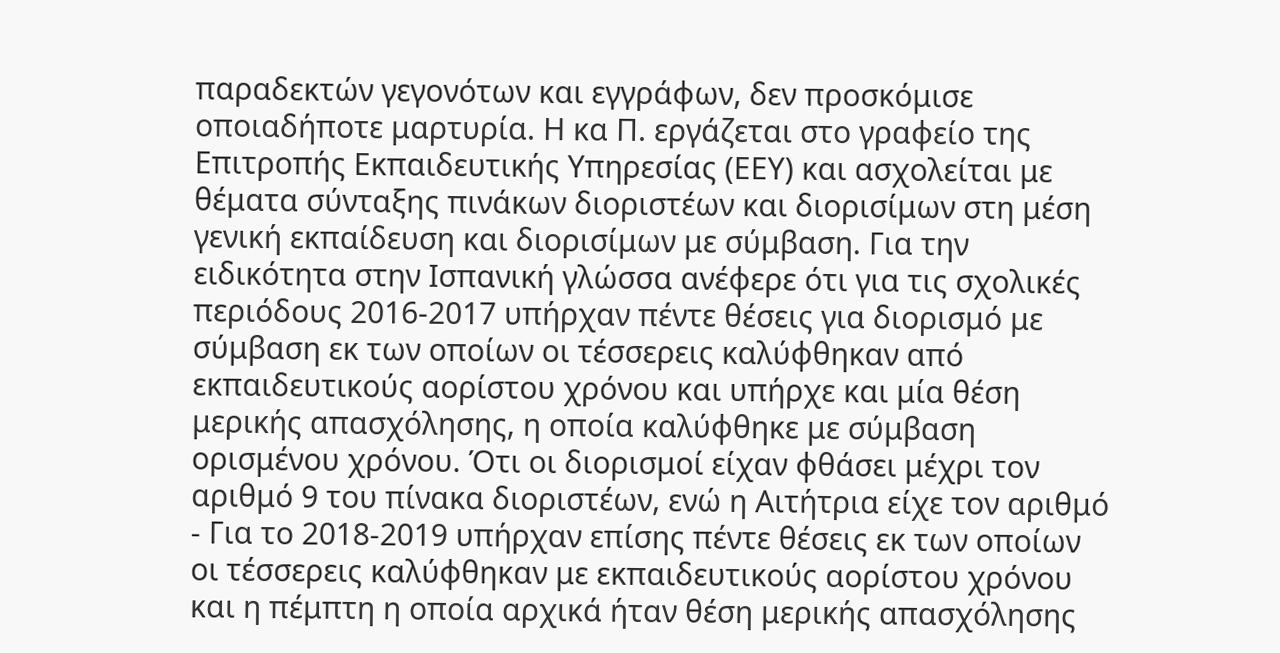παραδεκτών γεγονότων και εγγράφων, δεν προσκόμισε οποιαδήποτε μαρτυρία. Η κα Π. εργάζεται στο γραφείο της Επιτροπής Εκπαιδευτικής Υπηρεσίας (ΕΕΥ) και ασχολείται με θέματα σύνταξης πινάκων διοριστέων και διορισίμων στη μέση γενική εκπαίδευση και διορισίμων με σύμβαση. Για την ειδικότητα στην Ισπανική γλώσσα ανέφερε ότι για τις σχολικές περιόδους 2016-2017 υπήρχαν πέντε θέσεις για διορισμό με σύμβαση εκ των οποίων οι τέσσερεις καλύφθηκαν από εκπαιδευτικούς αορίστου χρόνου και υπήρχε και μία θέση μερικής απασχόλησης, η οποία καλύφθηκε με σύμβαση ορισμένου χρόνου. Ότι οι διορισμοί είχαν φθάσει μέχρι τον αριθμό 9 του πίνακα διοριστέων, ενώ η Αιτήτρια είχε τον αριθμό
- Για το 2018-2019 υπήρχαν επίσης πέντε θέσεις εκ των οποίων οι τέσσερεις καλύφθηκαν με εκπαιδευτικούς αορίστου χρόνου και η πέμπτη η οποία αρχικά ήταν θέση μερικής απασχόλησης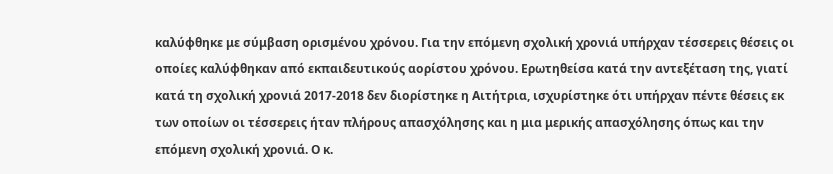καλύφθηκε με σύμβαση ορισμένου χρόνου. Για την επόμενη σχολική χρονιά υπήρχαν τέσσερεις θέσεις οι οποίες καλύφθηκαν από εκπαιδευτικούς αορίστου χρόνου. Ερωτηθείσα κατά την αντεξέταση της, γιατί κατά τη σχολική χρονιά 2017-2018 δεν διορίστηκε η Αιτήτρια, ισχυρίστηκε ότι υπήρχαν πέντε θέσεις εκ των οποίων οι τέσσερεις ήταν πλήρους απασχόλησης και η μια μερικής απασχόλησης όπως και την επόμενη σχολική χρονιά. Ο κ.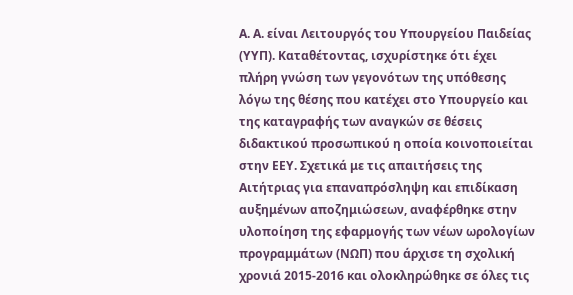Α. Α. είναι Λειτουργός του Υπουργείου Παιδείας (ΥΥΠ). Καταθέτοντας, ισχυρίστηκε ότι έχει πλήρη γνώση των γεγονότων της υπόθεσης λόγω της θέσης που κατέχει στο Υπουργείο και της καταγραφής των αναγκών σε θέσεις διδακτικού προσωπικού η οποία κοινοποιείται στην ΕΕΥ. Σχετικά με τις απαιτήσεις της Αιτήτριας για επαναπρόσληψη και επιδίκαση αυξημένων αποζημιώσεων, αναφέρθηκε στην υλοποίηση της εφαρμογής των νέων ωρολογίων προγραμμάτων (ΝΩΠ) που άρχισε τη σχολική χρονιά 2015-2016 και ολοκληρώθηκε σε όλες τις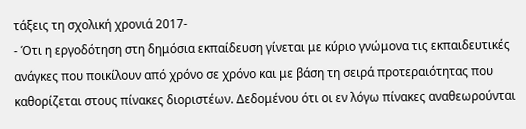τάξεις τη σχολική χρονιά 2017-
- Ότι η εργοδότηση στη δημόσια εκπαίδευση γίνεται με κύριο γνώμονα τις εκπαιδευτικές ανάγκες που ποικίλουν από χρόνο σε χρόνο και με βάση τη σειρά προτεραιότητας που καθορίζεται στους πίνακες διοριστέων. Δεδομένου ότι οι εν λόγω πίνακες αναθεωρούνται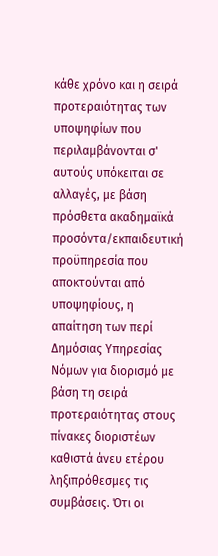κάθε χρόνο και η σειρά προτεραιότητας των υποψηφίων που περιλαμβάνονται σ' αυτούς υπόκειται σε αλλαγές, με βάση πρόσθετα ακαδημαϊκά προσόντα/εκπαιδευτική προϋπηρεσία που αποκτούνται από υποψηφίους, η απαίτηση των περί Δημόσιας Υπηρεσίας Νόμων για διορισμό με βάση τη σειρά προτεραιότητας στους πίνακες διοριστέων καθιστά άνευ ετέρου ληξιπρόθεσμες τις συμβάσεις. Ότι οι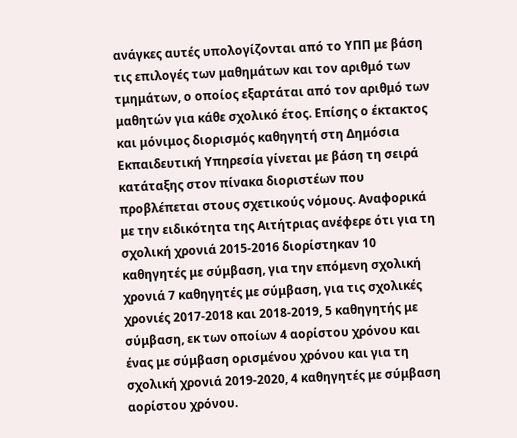ανάγκες αυτές υπολογίζονται από το ΥΠΠ με βάση τις επιλογές των μαθημάτων και τον αριθμό των τμημάτων, ο οποίος εξαρτάται από τον αριθμό των μαθητών για κάθε σχολικό έτος. Επίσης ο έκτακτος και μόνιμος διορισμός καθηγητή στη Δημόσια Εκπαιδευτική Υπηρεσία γίνεται με βάση τη σειρά κατάταξης στον πίνακα διοριστέων που προβλέπεται στους σχετικούς νόμους. Αναφορικά με την ειδικότητα της Αιτήτριας ανέφερε ότι για τη σχολική χρονιά 2015-2016 διορίστηκαν 10 καθηγητές με σύμβαση, για την επόμενη σχολική χρονιά 7 καθηγητές με σύμβαση, για τις σχολικές χρονιές 2017-2018 και 2018-2019, 5 καθηγητής με σύμβαση, εκ των οποίων 4 αορίστου χρόνου και ένας με σύμβαση ορισμένου χρόνου και για τη σχολική χρονιά 2019-2020, 4 καθηγητές με σύμβαση αορίστου χρόνου.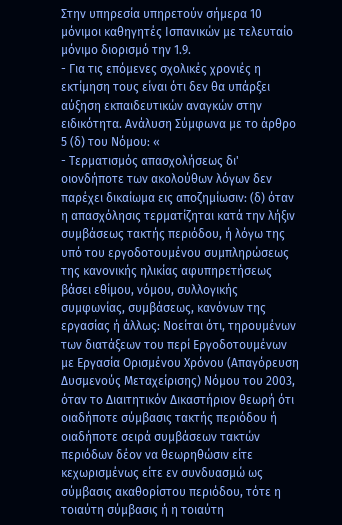Στην υπηρεσία υπηρετούν σήμερα 10 μόνιμοι καθηγητές Ισπανικών με τελευταίο μόνιμο διορισμό την 1.9.
- Για τις επόμενες σχολικές χρονιές η εκτίμηση τους είναι ότι δεν θα υπάρξει αύξηση εκπαιδευτικών αναγκών στην ειδικότητα. Ανάλυση Σύμφωνα με το άρθρο 5 (δ) του Νόμου: «
- Τερματισμός απασχολήσεως δι' οιονδήποτε των ακολούθων λόγων δεν παρέχει δικαίωμα εις αποζημίωσιν: (δ) όταν η απασχόλησις τερματίζηται κατά την λήξιν συμβάσεως τακτής περιόδου, ή λόγω της υπό του εργοδοτουμένου συμπληρώσεως της κανονικής ηλικίας αφυπηρετήσεως βάσει εθίμου, νόμου, συλλογικής συμφωνίας, συμβάσεως, κανόνων της εργασίας ή άλλως: Νοείται ότι, τηρουμένων των διατάξεων του περί Εργοδοτουμένων με Εργασία Ορισμένου Χρόνου (Απαγόρευση Δυσμενούς Μεταχείρισης) Νόμου του 2003, όταν το Διαιτητικόν Δικαστήριον θεωρή ότι οιαδήποτε σύμβασις τακτής περιόδου ή οιαδήποτε σειρά συμβάσεων τακτών περιόδων δέον να θεωρηθώσιν είτε κεχωρισμένως είτε εν συνδυασμώ ως σύμβασις ακαθορίστου περιόδου, τότε η τοιαύτη σύμβασις ή η τοιαύτη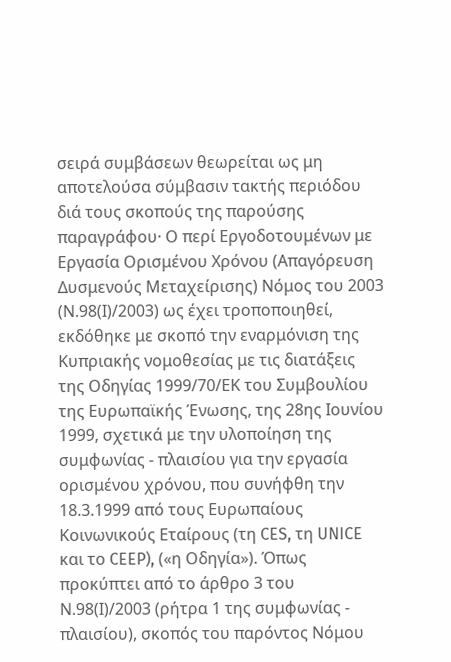σειρά συμβάσεων θεωρείται ως μη αποτελούσα σύμβασιν τακτής περιόδου διά τους σκοπούς της παρούσης παραγράφου· Ο περί Εργοδοτουμένων με Εργασία Ορισμένου Χρόνου (Απαγόρευση Δυσμενούς Μεταχείρισης) Νόμος του 2003 (Ν.98(Ι)/2003) ως έχει τροποποιηθεί, εκδόθηκε με σκοπό την εναρμόνιση της Κυπριακής νομοθεσίας με τις διατάξεις της Οδηγίας 1999/70/ΕΚ του Συμβουλίου της Ευρωπαϊκής Ένωσης, της 28ης Ιουνίου 1999, σχετικά με την υλοποίηση της συμφωνίας - πλαισίου για την εργασία ορισμένου χρόνου, που συνήφθη την 18.3.1999 από τους Ευρωπαίους Κοινωνικούς Εταίρους (τη CES, τη UNICE και το CEEP), («η Οδηγία»). Όπως προκύπτει από το άρθρο 3 του Ν.98(Ι)/2003 (ρήτρα 1 της συμφωνίας - πλαισίου), σκοπός του παρόντος Νόμου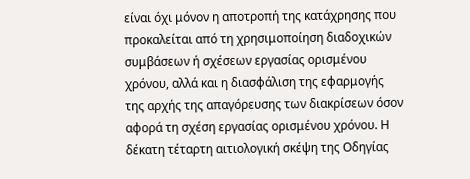είναι όχι μόνον η αποτροπή της κατάχρησης που προκαλείται από τη χρησιμοποίηση διαδοχικών συμβάσεων ή σχέσεων εργασίας ορισμένου χρόνου, αλλά και η διασφάλιση της εφαρμογής της αρχής της απαγόρευσης των διακρίσεων όσον αφορά τη σχέση εργασίας ορισμένου χρόνου. Η δέκατη τέταρτη αιτιολογική σκέψη της Οδηγίας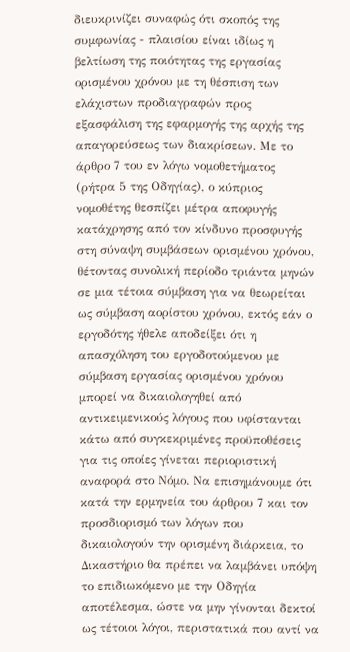διευκρινίζει συναφώς ότι σκοπός της συμφωνίας - πλαισίου είναι ιδίως η βελτίωση της ποιότητας της εργασίας ορισμένου χρόνου με τη θέσπιση των ελάχιστων προδιαγραφών προς εξασφάλιση της εφαρμογής της αρχής της απαγορεύσεως των διακρίσεων. Με το άρθρο 7 του εν λόγω νομοθετήματος (ρήτρα 5 της Οδηγίας), ο κύπριος νομοθέτης θεσπίζει μέτρα αποφυγής κατάχρησης από τον κίνδυνο προσφυγής στη σύναψη συμβάσεων ορισμένου χρόνου, θέτοντας συνολική περίοδο τριάντα μηνών σε μια τέτοια σύμβαση για να θεωρείται ως σύμβαση αορίστου χρόνου, εκτός εάν ο εργοδότης ήθελε αποδείξει ότι η απασχόληση του εργοδοτούμενου με σύμβαση εργασίας ορισμένου χρόνου μπορεί να δικαιολογηθεί από αντικειμενικούς λόγους που υφίστανται κάτω από συγκεκριμένες προϋποθέσεις για τις οποίες γίνεται περιοριστική αναφορά στο Νόμο. Να επισημάνουμε ότι κατά την ερμηνεία του άρθρου 7 και τον προσδιορισμό των λόγων που δικαιολογούν την ορισμένη διάρκεια, το Δικαστήριο θα πρέπει να λαμβάνει υπόψη το επιδιωκόμενο με την Οδηγία αποτέλεσμα, ώστε να μην γίνονται δεκτοί ως τέτοιοι λόγοι, περιστατικά που αντί να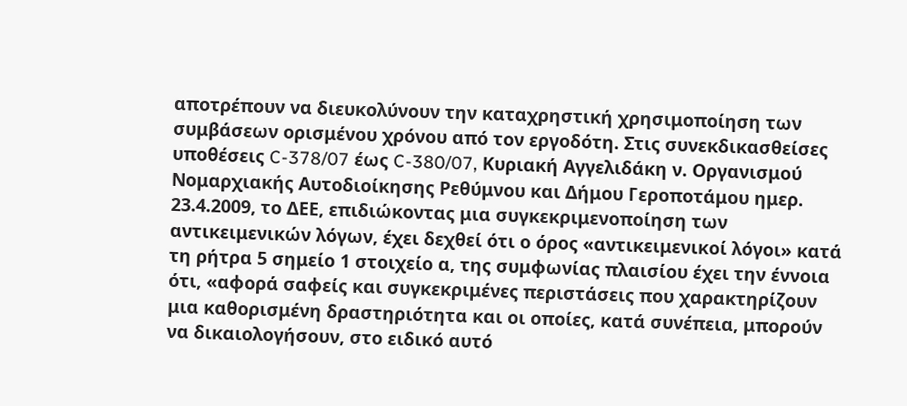αποτρέπουν να διευκολύνουν την καταχρηστική χρησιμοποίηση των συμβάσεων ορισμένου χρόνου από τον εργοδότη. Στις συνεκδικασθείσες υποθέσεις C-378/07 έως C-380/07, Κυριακή Αγγελιδάκη ν. Οργανισμού Νομαρχιακής Αυτοδιοίκησης Ρεθύμνου και Δήμου Γεροποτάμου ημερ. 23.4.2009, το ΔΕΕ, επιδιώκοντας μια συγκεκριμενοποίηση των αντικειμενικών λόγων, έχει δεχθεί ότι ο όρος «αντικειμενικοί λόγοι» κατά τη ρήτρα 5 σημείο 1 στοιχείο α, της συμφωνίας πλαισίου έχει την έννοια ότι, «αφορά σαφείς και συγκεκριμένες περιστάσεις που χαρακτηρίζουν μια καθορισμένη δραστηριότητα και οι οποίες, κατά συνέπεια, μπορούν να δικαιολογήσουν, στο ειδικό αυτό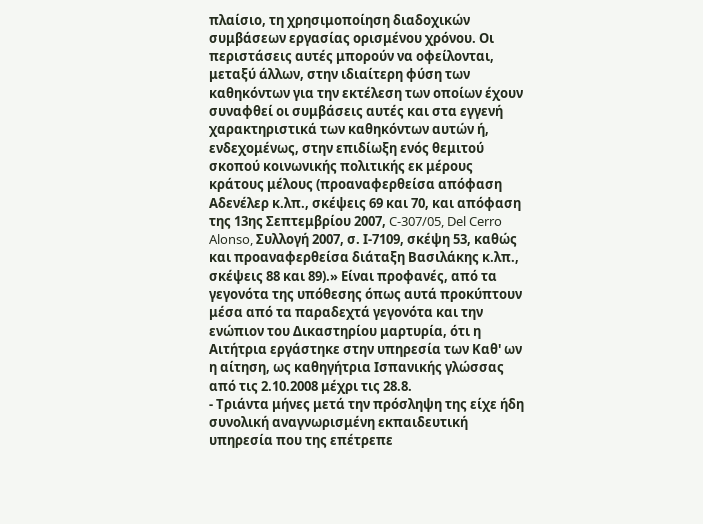πλαίσιο, τη χρησιμοποίηση διαδοχικών συμβάσεων εργασίας ορισμένου χρόνου. Οι περιστάσεις αυτές μπορούν να οφείλονται, μεταξύ άλλων, στην ιδιαίτερη φύση των καθηκόντων για την εκτέλεση των οποίων έχουν συναφθεί οι συμβάσεις αυτές και στα εγγενή χαρακτηριστικά των καθηκόντων αυτών ή, ενδεχομένως, στην επιδίωξη ενός θεμιτού σκοπού κοινωνικής πολιτικής εκ μέρους κράτους μέλους (προαναφερθείσα απόφαση Αδενέλερ κ.λπ., σκέψεις 69 και 70, και απόφαση της 13ης Σεπτεμβρίου 2007, C‑307/05, Del Cerro Alonso, Συλλογή 2007, σ. Ι‑7109, σκέψη 53, καθώς και προαναφερθείσα διάταξη Βασιλάκης κ.λπ., σκέψεις 88 και 89).» Είναι προφανές, από τα γεγονότα της υπόθεσης όπως αυτά προκύπτουν μέσα από τα παραδεχτά γεγονότα και την ενώπιον του Δικαστηρίου μαρτυρία, ότι η Αιτήτρια εργάστηκε στην υπηρεσία των Καθ' ων η αίτηση, ως καθηγήτρια Ισπανικής γλώσσας από τις 2.10.2008 μέχρι τις 28.8.
- Τριάντα μήνες μετά την πρόσληψη της είχε ήδη συνολική αναγνωρισμένη εκπαιδευτική υπηρεσία που της επέτρεπε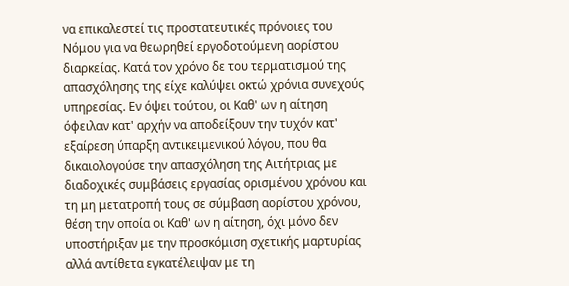να επικαλεστεί τις προστατευτικές πρόνοιες του Νόμου για να θεωρηθεί εργοδοτούμενη αορίστου διαρκείας. Κατά τον χρόνο δε του τερματισμού της απασχόλησης της είχε καλύψει οκτώ χρόνια συνεχούς υπηρεσίας. Εν όψει τούτου, οι Καθ' ων η αίτηση όφειλαν κατ' αρχήν να αποδείξουν την τυχόν κατ' εξαίρεση ύπαρξη αντικειμενικού λόγου, που θα δικαιολογούσε την απασχόληση της Αιτήτριας με διαδοχικές συμβάσεις εργασίας ορισμένου χρόνου και τη μη μετατροπή τους σε σύμβαση αορίστου χρόνου, θέση την οποία οι Καθ' ων η αίτηση, όχι μόνο δεν υποστήριξαν με την προσκόμιση σχετικής μαρτυρίας αλλά αντίθετα εγκατέλειψαν με τη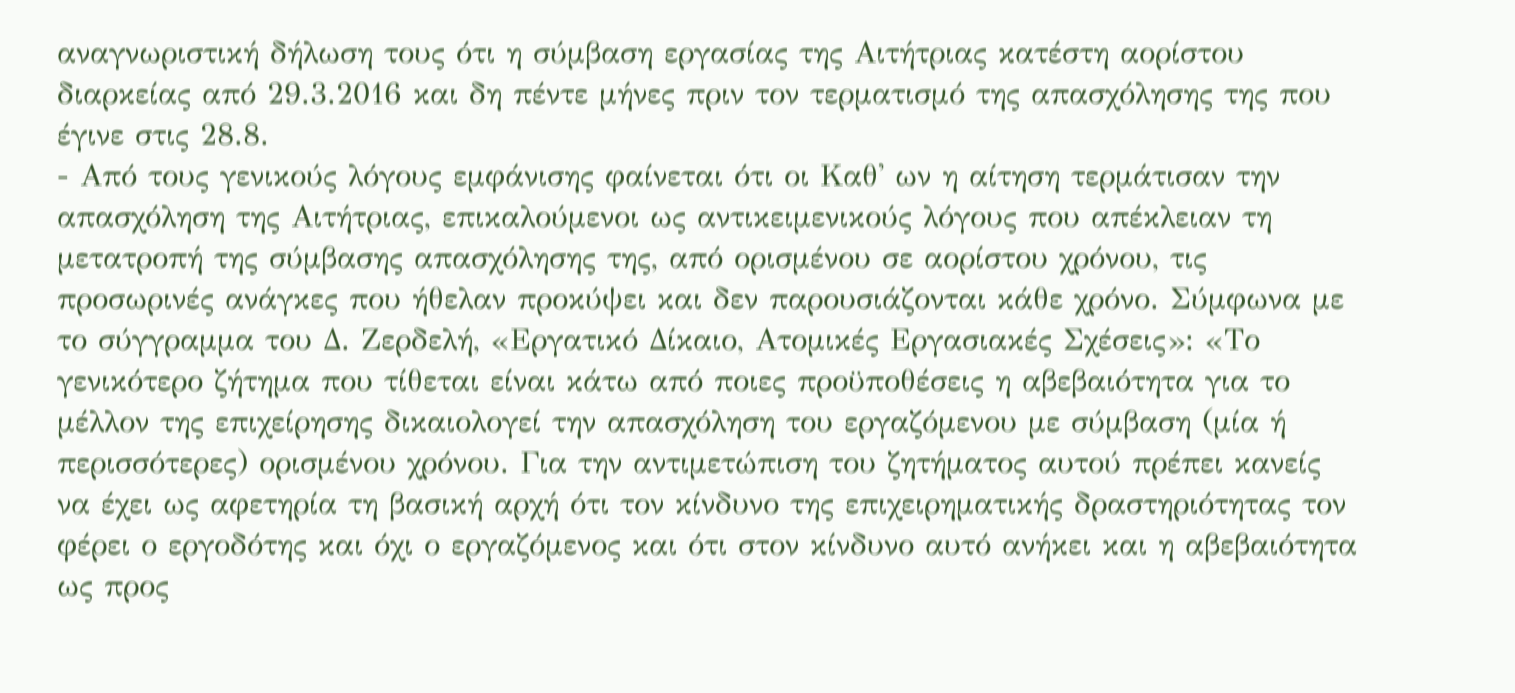αναγνωριστική δήλωση τους ότι η σύμβαση εργασίας της Αιτήτριας κατέστη αορίστου διαρκείας από 29.3.2016 και δη πέντε μήνες πριν τον τερματισμό της απασχόλησης της που έγινε στις 28.8.
- Από τους γενικούς λόγους εμφάνισης φαίνεται ότι οι Καθ' ων η αίτηση τερμάτισαν την απασχόληση της Αιτήτριας, επικαλούμενοι ως αντικειμενικούς λόγους που απέκλειαν τη μετατροπή της σύμβασης απασχόλησης της, από ορισμένου σε αορίστου χρόνου, τις προσωρινές ανάγκες που ήθελαν προκύψει και δεν παρουσιάζονται κάθε χρόνο. Σύμφωνα με το σύγγραμμα του Δ. Ζερδελή, «Εργατικό Δίκαιο, Ατομικές Εργασιακές Σχέσεις»: «Το γενικότερο ζήτημα που τίθεται είναι κάτω από ποιες προϋποθέσεις η αβεβαιότητα για το μέλλον της επιχείρησης δικαιολογεί την απασχόληση του εργαζόμενου με σύμβαση (μία ή περισσότερες) ορισμένου χρόνου. Για την αντιμετώπιση του ζητήματος αυτού πρέπει κανείς να έχει ως αφετηρία τη βασική αρχή ότι τον κίνδυνο της επιχειρηματικής δραστηριότητας τον φέρει ο εργοδότης και όχι ο εργαζόμενος και ότι στον κίνδυνο αυτό ανήκει και η αβεβαιότητα ως προς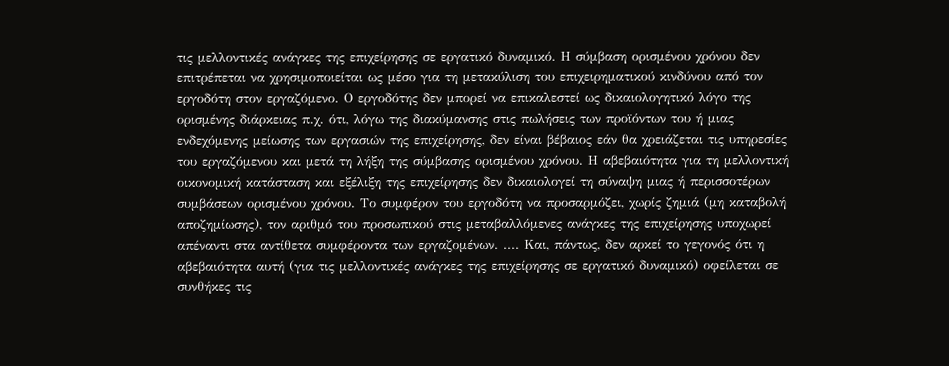τις μελλοντικές ανάγκες της επιχείρησης σε εργατικό δυναμικό. Η σύμβαση ορισμένου χρόνου δεν επιτρέπεται να χρησιμοποιείται ως μέσο για τη μετακύλιση του επιχειρηματικού κινδύνου από τον εργοδότη στον εργαζόμενο. Ο εργοδότης δεν μπορεί να επικαλεστεί ως δικαιολογητικό λόγο της ορισμένης διάρκειας π.χ. ότι, λόγω της διακύμανσης στις πωλήσεις των προϊόντων του ή μιας ενδεχόμενης μείωσης των εργασιών της επιχείρησης, δεν είναι βέβαιος εάν θα χρειάζεται τις υπηρεσίες του εργαζόμενου και μετά τη λήξη της σύμβασης ορισμένου χρόνου. Η αβεβαιότητα για τη μελλοντική οικονομική κατάσταση και εξέλιξη της επιχείρησης δεν δικαιολογεί τη σύναψη μιας ή περισσοτέρων συμβάσεων ορισμένου χρόνου. Το συμφέρον του εργοδότη να προσαρμόζει, χωρίς ζημιά (μη καταβολή αποζημίωσης), τον αριθμό του προσωπικού στις μεταβαλλόμενες ανάγκες της επιχείρησης υποχωρεί απέναντι στα αντίθετα συμφέροντα των εργαζομένων. .... Και, πάντως, δεν αρκεί το γεγονός ότι η αβεβαιότητα αυτή (για τις μελλοντικές ανάγκες της επιχείρησης σε εργατικό δυναμικό) οφείλεται σε συνθήκες τις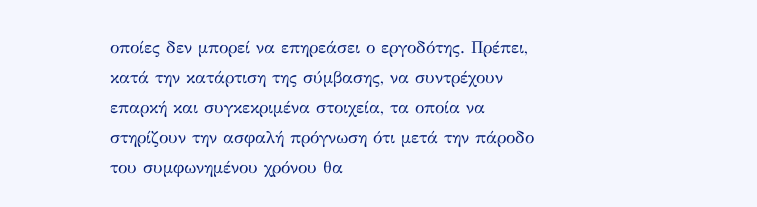οποίες δεν μπορεί να επηρεάσει ο εργοδότης. Πρέπει, κατά την κατάρτιση της σύμβασης, να συντρέχουν επαρκή και συγκεκριμένα στοιχεία, τα οποία να στηρίζουν την ασφαλή πρόγνωση ότι μετά την πάροδο του συμφωνημένου χρόνου θα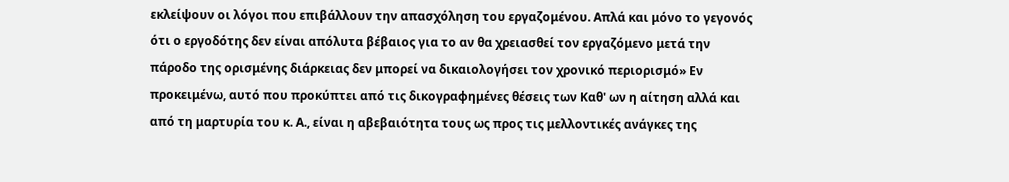εκλείψουν οι λόγοι που επιβάλλουν την απασχόληση του εργαζομένου. Απλά και μόνο το γεγονός ότι ο εργοδότης δεν είναι απόλυτα βέβαιος για το αν θα χρειασθεί τον εργαζόμενο μετά την πάροδο της ορισμένης διάρκειας δεν μπορεί να δικαιολογήσει τον χρονικό περιορισμό» Εν προκειμένω, αυτό που προκύπτει από τις δικογραφημένες θέσεις των Καθ' ων η αίτηση αλλά και από τη μαρτυρία του κ. Α., είναι η αβεβαιότητα τους ως προς τις μελλοντικές ανάγκες της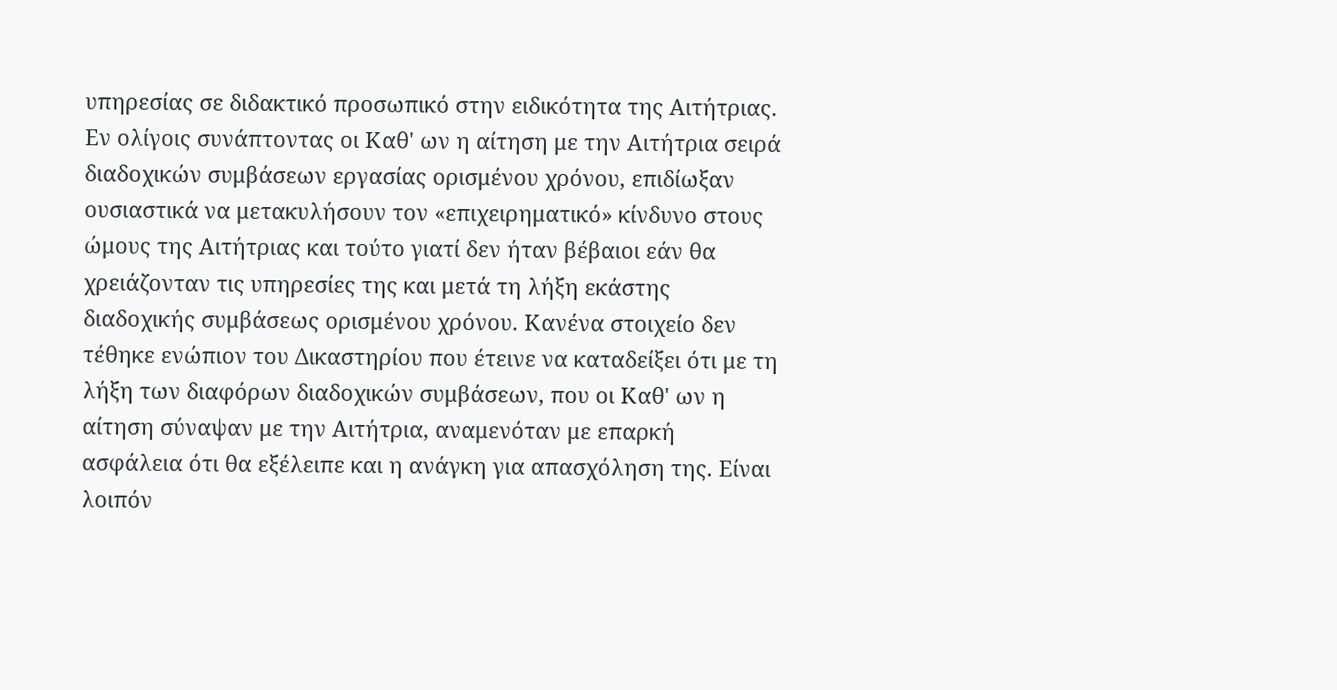υπηρεσίας σε διδακτικό προσωπικό στην ειδικότητα της Αιτήτριας. Εν ολίγοις συνάπτοντας οι Καθ' ων η αίτηση με την Αιτήτρια σειρά διαδοχικών συμβάσεων εργασίας ορισμένου χρόνου, επιδίωξαν ουσιαστικά να μετακυλήσουν τον «επιχειρηματικό» κίνδυνο στους ώμους της Αιτήτριας και τούτο γιατί δεν ήταν βέβαιοι εάν θα χρειάζονταν τις υπηρεσίες της και μετά τη λήξη εκάστης διαδοχικής συμβάσεως ορισμένου χρόνου. Κανένα στοιχείο δεν τέθηκε ενώπιον του Δικαστηρίου που έτεινε να καταδείξει ότι με τη λήξη των διαφόρων διαδοχικών συμβάσεων, που οι Καθ' ων η αίτηση σύναψαν με την Αιτήτρια, αναμενόταν με επαρκή ασφάλεια ότι θα εξέλειπε και η ανάγκη για απασχόληση της. Είναι λοιπόν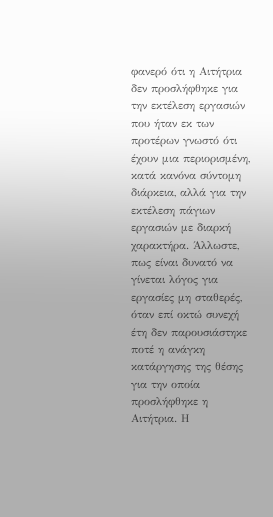φανερό ότι η Αιτήτρια δεν προσλήφθηκε για την εκτέλεση εργασιών που ήταν εκ των προτέρων γνωστό ότι έχουν μια περιορισμένη, κατά κανόνα σύντομη διάρκεια, αλλά για την εκτέλεση πάγιων εργασιών με διαρκή χαρακτήρα. Άλλωστε, πως είναι δυνατό να γίνεται λόγος για εργασίες μη σταθερές, όταν επί οκτώ συνεχή έτη δεν παρουσιάστηκε ποτέ η ανάγκη κατάργησης της θέσης για την οποία προσλήφθηκε η Αιτήτρια. Η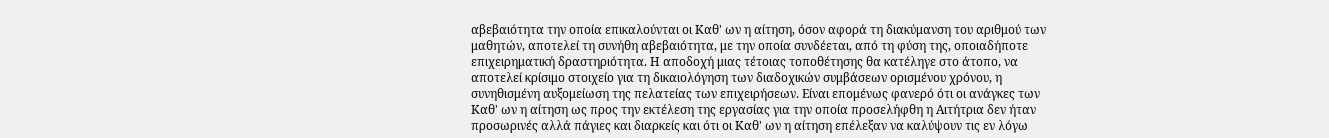αβεβαιότητα την οποία επικαλούνται οι Καθ' ων η αίτηση, όσον αφορά τη διακύμανση του αριθμού των μαθητών, αποτελεί τη συνήθη αβεβαιότητα, με την οποία συνδέεται, από τη φύση της, οποιαδήποτε επιχειρηματική δραστηριότητα. Η αποδοχή μιας τέτοιας τοποθέτησης θα κατέληγε στο άτοπο, να αποτελεί κρίσιμο στοιχείο για τη δικαιολόγηση των διαδοχικών συμβάσεων ορισμένου χρόνου, η συνηθισμένη αυξομείωση της πελατείας των επιχειρήσεων. Είναι επομένως φανερό ότι οι ανάγκες των Καθ' ων η αίτηση ως προς την εκτέλεση της εργασίας για την οποία προσελήφθη η Αιτήτρια δεν ήταν προσωρινές αλλά πάγιες και διαρκείς και ότι οι Καθ' ων η αίτηση επέλεξαν να καλύψουν τις εν λόγω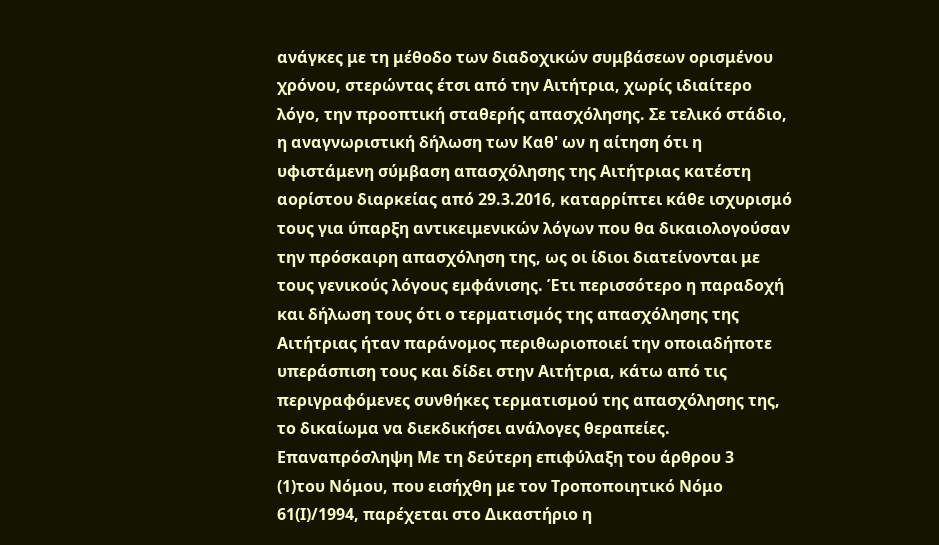ανάγκες με τη μέθοδο των διαδοχικών συμβάσεων ορισμένου χρόνου, στερώντας έτσι από την Αιτήτρια, χωρίς ιδιαίτερο λόγο, την προοπτική σταθερής απασχόλησης. Σε τελικό στάδιο, η αναγνωριστική δήλωση των Καθ' ων η αίτηση ότι η υφιστάμενη σύμβαση απασχόλησης της Αιτήτριας κατέστη αορίστου διαρκείας από 29.3.2016, καταρρίπτει κάθε ισχυρισμό τους για ύπαρξη αντικειμενικών λόγων που θα δικαιολογούσαν την πρόσκαιρη απασχόληση της, ως οι ίδιοι διατείνονται με τους γενικούς λόγους εμφάνισης. Έτι περισσότερο η παραδοχή και δήλωση τους ότι ο τερματισμός της απασχόλησης της Αιτήτριας ήταν παράνομος περιθωριοποιεί την οποιαδήποτε υπεράσπιση τους και δίδει στην Αιτήτρια, κάτω από τις περιγραφόμενες συνθήκες τερματισμού της απασχόλησης της, το δικαίωμα να διεκδικήσει ανάλογες θεραπείες. Επαναπρόσληψη Με τη δεύτερη επιφύλαξη του άρθρου 3
(1)του Νόμου, που εισήχθη με τον Τροποποιητικό Νόμο 61(Ι)/1994, παρέχεται στο Δικαστήριο η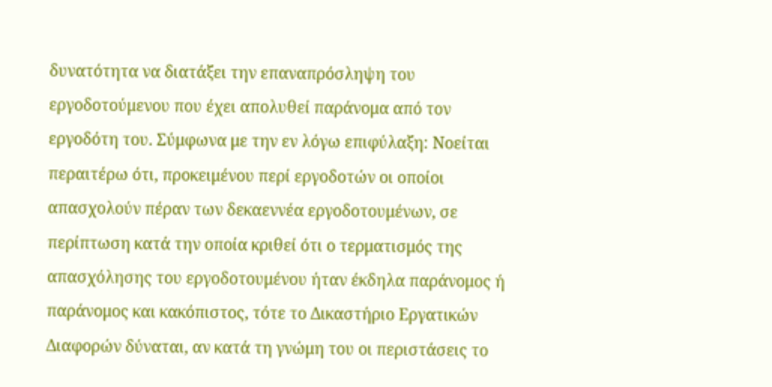δυνατότητα να διατάξει την επαναπρόσληψη του εργοδοτούμενου που έχει απολυθεί παράνομα από τον εργοδότη του. Σύμφωνα με την εν λόγω επιφύλαξη: Νοείται περαιτέρω ότι, προκειμένου περί εργοδοτών οι οποίοι απασχολούν πέραν των δεκαεννέα εργοδοτουμένων, σε περίπτωση κατά την οποία κριθεί ότι ο τερματισμός της απασχόλησης του εργοδοτουμένου ήταν έκδηλα παράνομος ή παράνομος και κακόπιστος, τότε το Δικαστήριο Εργατικών Διαφορών δύναται, αν κατά τη γνώμη του οι περιστάσεις το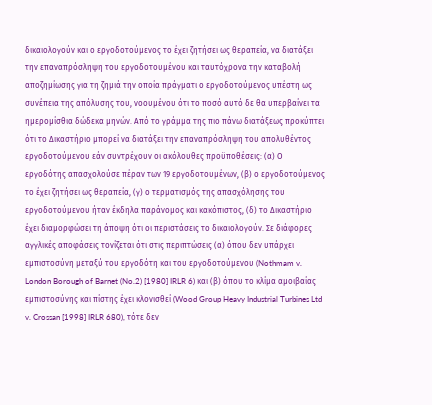δικαιολογούν και ο εργοδοτούμενος το έχει ζητήσει ως θεραπεία, να διατάξει την επαναπρόσληψη του εργοδοτουμένου και ταυτόχρονα την καταβολή αποζημίωσης για τη ζημιά την οποία πράγματι ο εργοδοτούμενος υπέστη ως συνέπεια της απόλυσης του, νοουμένου ότι το ποσό αυτό δε θα υπερβαίνει τα ημερομίσθια δώδεκα μηνών. Από το γράμμα της πιο πάνω διατάξεως προκύπτει ότι το Δικαστήριο μπορεί να διατάξει την επαναπρόσληψη του απολυθέντος εργοδοτούμενου εάν συντρέχουν οι ακόλουθες προϋποθέσεις: (α) Ο εργοδότης απασχολούσε πέραν των 19 εργοδοτουμένων, (β) ο εργοδοτούμενος το έχει ζητήσει ως θεραπεία, (γ) ο τερματισμός της απασχόλησης του εργοδοτούμενου ήταν έκδηλα παράνομος και κακόπιστος, (δ) το Δικαστήριο έχει διαμορφώσει τη άποψη ότι οι περιστάσεις το δικαιολογούν. Σε διάφορες αγγλικές αποφάσεις τονίζεται ότι στις περιπτώσεις (α) όπου δεν υπάρχει εμπιστοσύνη μεταξύ του εργοδότη και του εργοδοτούμενου (Nothmam v. London Borough of Barnet (No.2) [1980] IRLR 6) και (β) όπου το κλίμα αμοιβαίας εμπιστοσύνης και πίστης έχει κλονισθεί (Wood Group Heavy Industrial Turbines Ltd v. Crossan [1998] IRLR 680), τότε δεν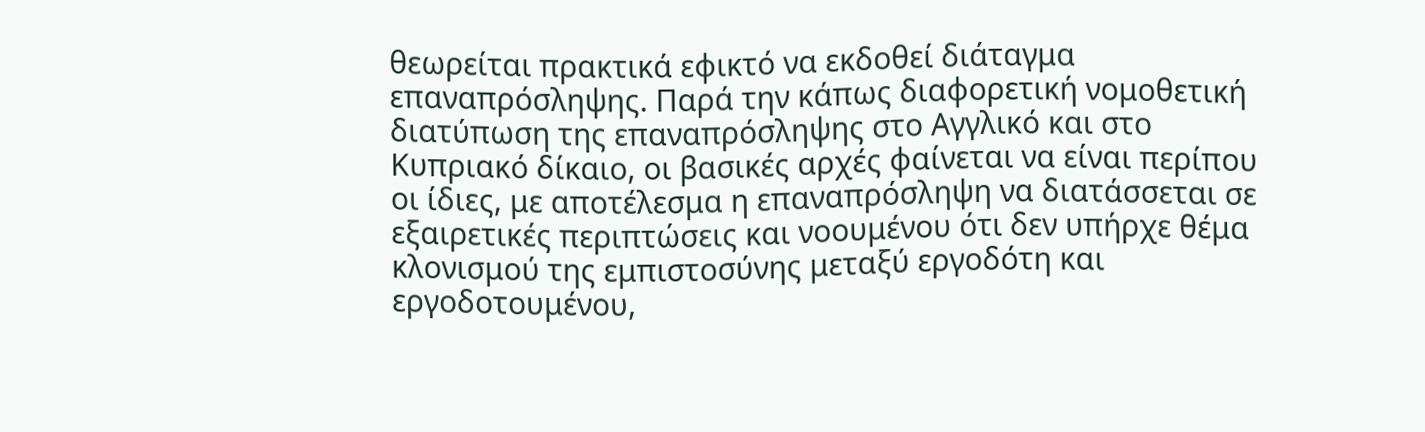θεωρείται πρακτικά εφικτό να εκδοθεί διάταγμα επαναπρόσληψης. Παρά την κάπως διαφορετική νομοθετική διατύπωση της επαναπρόσληψης στο Αγγλικό και στο Κυπριακό δίκαιο, οι βασικές αρχές φαίνεται να είναι περίπου οι ίδιες, με αποτέλεσμα η επαναπρόσληψη να διατάσσεται σε εξαιρετικές περιπτώσεις και νοουμένου ότι δεν υπήρχε θέμα κλονισμού της εμπιστοσύνης μεταξύ εργοδότη και εργοδοτουμένου,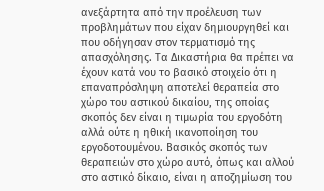ανεξάρτητα από την προέλευση των προβλημάτων που είχαν δημιουργηθεί και που οδήγησαν στον τερματισμό της απασχόλησης. Τα Δικαστήρια θα πρέπει να έχουν κατά νου το βασικό στοιχείο ότι η επαναπρόσληψη αποτελεί θεραπεία στο χώρο του αστικού δικαίου, της οποίας σκοπός δεν είναι η τιμωρία του εργοδότη αλλά ούτε η ηθική ικανοποίηση του εργοδοτουμένου. Βασικός σκοπός των θεραπειών στο χώρο αυτό, όπως και αλλού στο αστικό δίκαιο, είναι η αποζημίωση του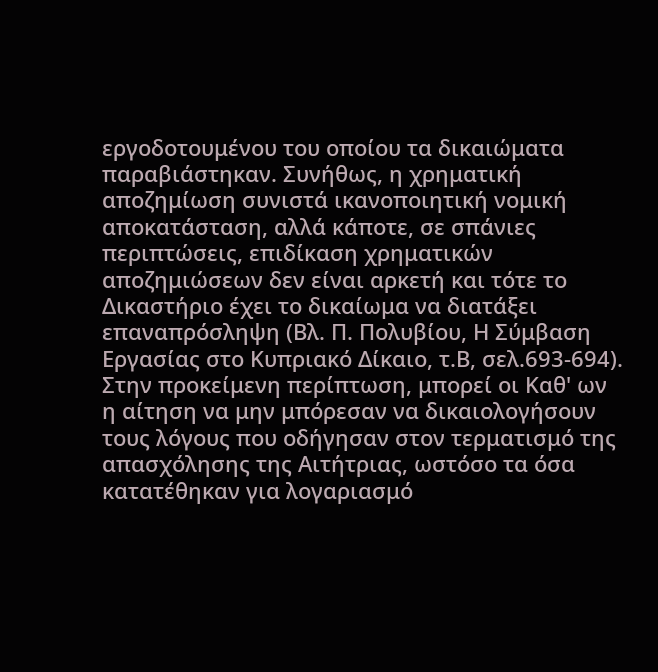εργοδοτουμένου του οποίου τα δικαιώματα παραβιάστηκαν. Συνήθως, η χρηματική αποζημίωση συνιστά ικανοποιητική νομική αποκατάσταση, αλλά κάποτε, σε σπάνιες περιπτώσεις, επιδίκαση χρηματικών αποζημιώσεων δεν είναι αρκετή και τότε το Δικαστήριο έχει το δικαίωμα να διατάξει επαναπρόσληψη (Βλ. Π. Πολυβίου, Η Σύμβαση Εργασίας στο Κυπριακό Δίκαιο, τ.Β, σελ.693-694). Στην προκείμενη περίπτωση, μπορεί οι Καθ' ων η αίτηση να μην μπόρεσαν να δικαιολογήσουν τους λόγους που οδήγησαν στον τερματισμό της απασχόλησης της Αιτήτριας, ωστόσο τα όσα κατατέθηκαν για λογαριασμό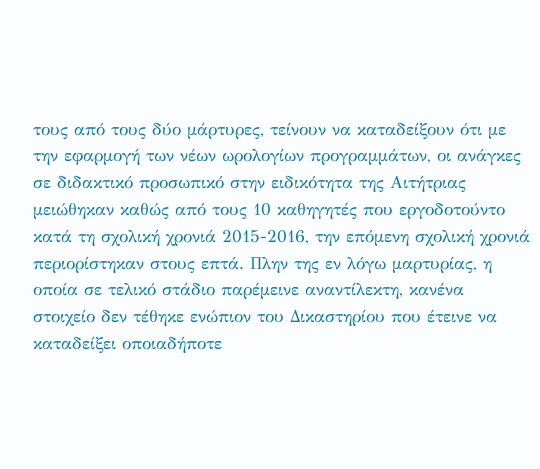τους από τους δύο μάρτυρες, τείνουν να καταδείξουν ότι με την εφαρμογή των νέων ωρολογίων προγραμμάτων, οι ανάγκες σε διδακτικό προσωπικό στην ειδικότητα της Αιτήτριας μειώθηκαν καθώς από τους 10 καθηγητές που εργοδοτούντο κατά τη σχολική χρονιά 2015-2016, την επόμενη σχολική χρονιά περιορίστηκαν στους επτά. Πλην της εν λόγω μαρτυρίας, η οποία σε τελικό στάδιο παρέμεινε αναντίλεκτη, κανένα στοιχείο δεν τέθηκε ενώπιον του Δικαστηρίου που έτεινε να καταδείξει οποιαδήποτε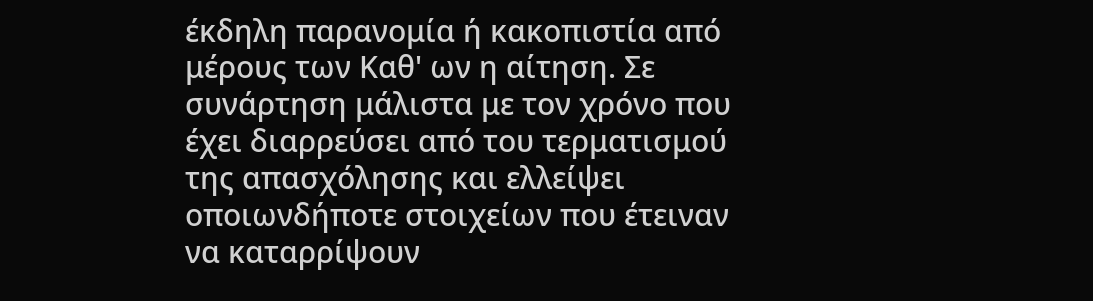έκδηλη παρανομία ή κακοπιστία από μέρους των Καθ' ων η αίτηση. Σε συνάρτηση μάλιστα με τον χρόνο που έχει διαρρεύσει από του τερματισμού της απασχόλησης και ελλείψει οποιωνδήποτε στοιχείων που έτειναν να καταρρίψουν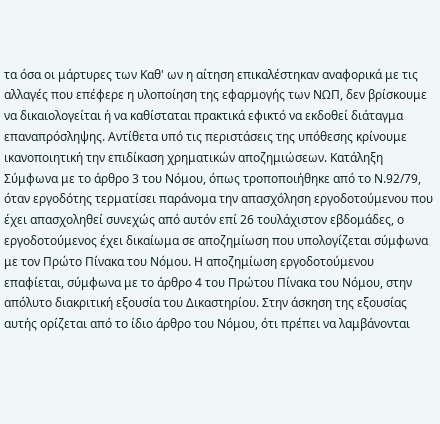τα όσα οι μάρτυρες των Καθ' ων η αίτηση επικαλέστηκαν αναφορικά με τις αλλαγές που επέφερε η υλοποίηση της εφαρμογής των ΝΩΠ, δεν βρίσκουμε να δικαιολογείται ή να καθίσταται πρακτικά εφικτό να εκδοθεί διάταγμα επαναπρόσληψης. Αντίθετα υπό τις περιστάσεις της υπόθεσης κρίνουμε ικανοποιητική την επιδίκαση χρηματικών αποζημιώσεων. Κατάληξη Σύμφωνα με το άρθρο 3 του Νόμου, όπως τροποποιήθηκε από το Ν.92/79, όταν εργοδότης τερματίσει παράνομα την απασχόληση εργοδοτούμενου που έχει απασχοληθεί συνεχώς από αυτόν επί 26 τουλάχιστον εβδομάδες, ο εργοδοτούμενος έχει δικαίωμα σε αποζημίωση που υπολογίζεται σύμφωνα με τον Πρώτο Πίνακα του Νόμου. Η αποζημίωση εργοδοτούμενου επαφίεται, σύμφωνα με το άρθρο 4 του Πρώτου Πίνακα του Νόμου, στην απόλυτο διακριτική εξουσία του Δικαστηρίου. Στην άσκηση της εξουσίας αυτής ορίζεται από το ίδιο άρθρο του Νόμου, ότι πρέπει να λαμβάνονται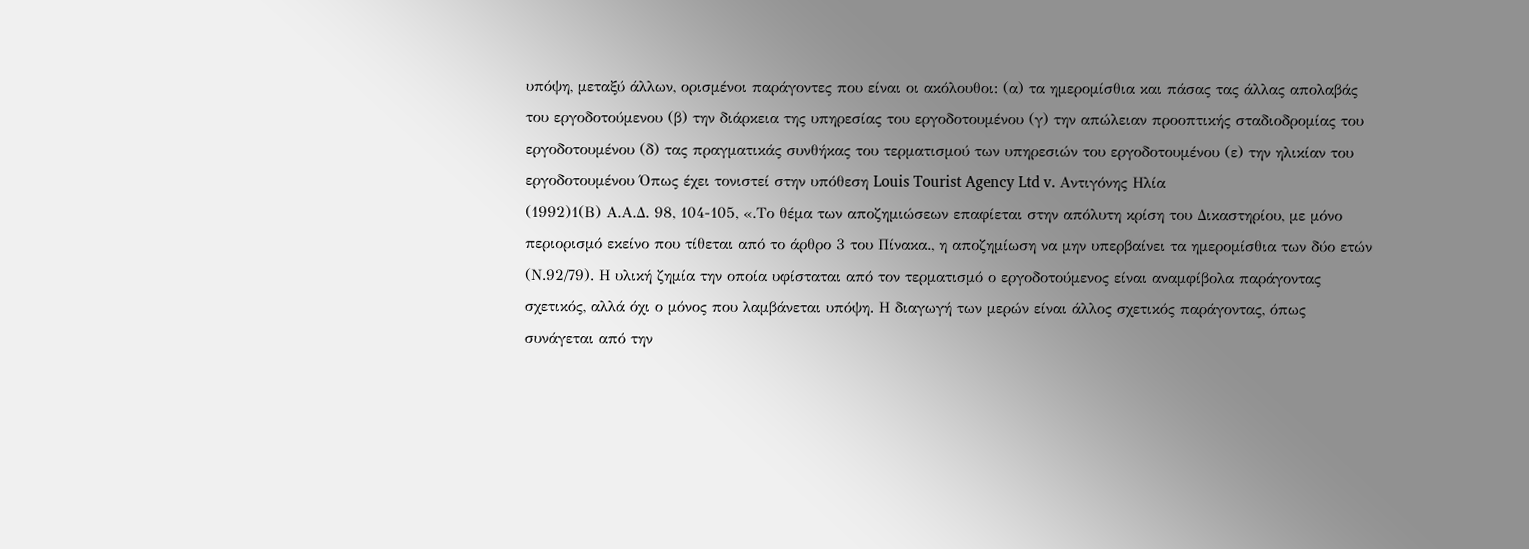υπόψη, μεταξύ άλλων, ορισμένοι παράγοντες που είναι οι ακόλουθοι: (α) τα ημερομίσθια και πάσας τας άλλας απολαβάς του εργοδοτούμενου (β) την διάρκεια της υπηρεσίας του εργοδοτουμένου (γ) την απώλειαν προοπτικής σταδιοδρομίας του εργοδοτουμένου (δ) τας πραγματικάς συνθήκας του τερματισμού των υπηρεσιών του εργοδοτουμένου (ε) την ηλικίαν του εργοδοτουμένου Όπως έχει τονιστεί στην υπόθεση Louis Tourist Agency Ltd v. Αντιγόνης Ηλία
(1992)1(Β) Α.Α.Δ. 98, 104-105, «.Το θέμα των αποζημιώσεων επαφίεται στην απόλυτη κρίση του Δικαστηρίου, με μόνο περιορισμό εκείνο που τίθεται από το άρθρο 3 του Πίνακα., η αποζημίωση να μην υπερβαίνει τα ημερομίσθια των δύο ετών (Ν.92/79). Η υλική ζημία την οποία υφίσταται από τον τερματισμό ο εργοδοτούμενος είναι αναμφίβολα παράγοντας σχετικός, αλλά όχι ο μόνος που λαμβάνεται υπόψη. Η διαγωγή των μερών είναι άλλος σχετικός παράγοντας, όπως συνάγεται από την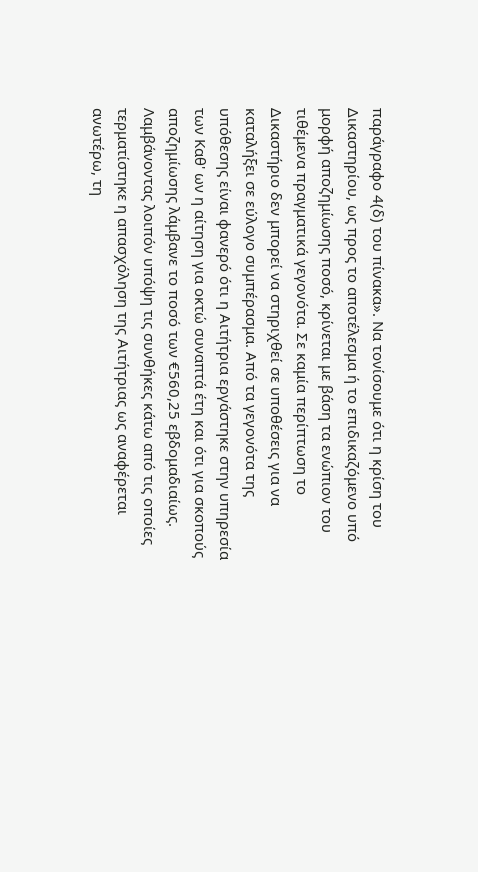παράγραφο 4(δ) του πίνακα». Να τονίσουμε ότι η κρίση του Δικαστηρίου, ως προς το αποτέλεσμα ή το επιδικαζόμενο υπό μορφή αποζημίωσης ποσό, κρίνεται με βάση τα ενώπιον του τιθέμενα πραγματικά γεγονότα. Σε καμία περίπτωση το Δικαστήριο δεν μπορεί να στηριχθεί σε υποθέσεις για να καταλήξει σε εύλογο συμπέρασμα. Από τα γεγονότα της υπόθεσης είναι φανερό ότι η Αιτήτρια εργάστηκε στην υπηρεσία των Καθ' ων η αίτηση για οκτώ συναπτά έτη και ότι για σκοπούς αποζημίωσης λάμβανε το ποσό των €560,25 εβδομαδιαίως. Λαμβάνοντας λοιπόν υπόψη τις συνθήκες κάτω από τις οποίες τερματίστηκε η απασχόληση της Αιτήτριας ως αναφέρεται ανωτέρω, τη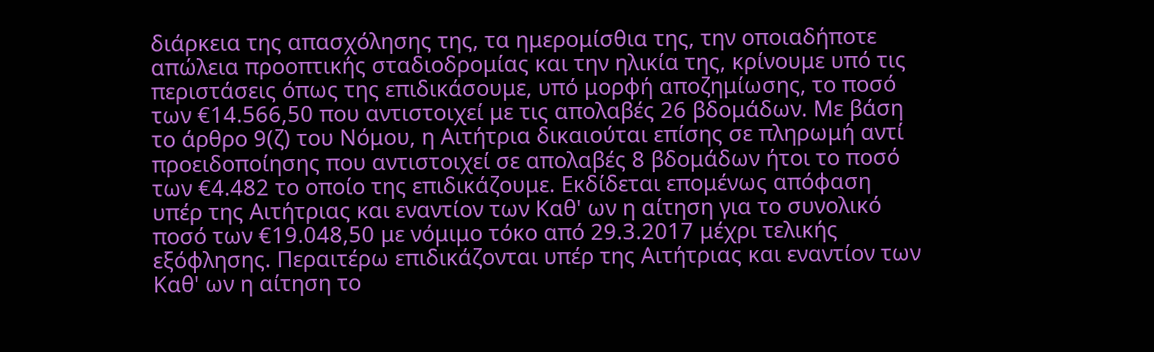διάρκεια της απασχόλησης της, τα ημερομίσθια της, την οποιαδήποτε απώλεια προοπτικής σταδιοδρομίας και την ηλικία της, κρίνουμε υπό τις περιστάσεις όπως της επιδικάσουμε, υπό μορφή αποζημίωσης, το ποσό των €14.566,50 που αντιστοιχεί με τις απολαβές 26 βδομάδων. Με βάση το άρθρο 9(ζ) του Νόμου, η Αιτήτρια δικαιούται επίσης σε πληρωμή αντί προειδοποίησης που αντιστοιχεί σε απολαβές 8 βδομάδων ήτοι το ποσό των €4.482 το οποίο της επιδικάζουμε. Εκδίδεται επομένως απόφαση υπέρ της Αιτήτριας και εναντίον των Καθ' ων η αίτηση για το συνολικό ποσό των €19.048,50 με νόμιμο τόκο από 29.3.2017 μέχρι τελικής εξόφλησης. Περαιτέρω επιδικάζονται υπέρ της Αιτήτριας και εναντίον των Καθ' ων η αίτηση το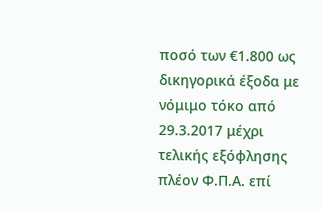ποσό των €1.800 ως δικηγορικά έξοδα με νόμιμο τόκο από 29.3.2017 μέχρι τελικής εξόφλησης πλέον Φ.Π.Α. επί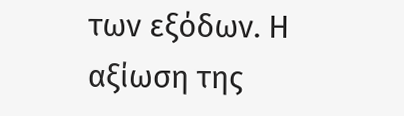των εξόδων. Η αξίωση της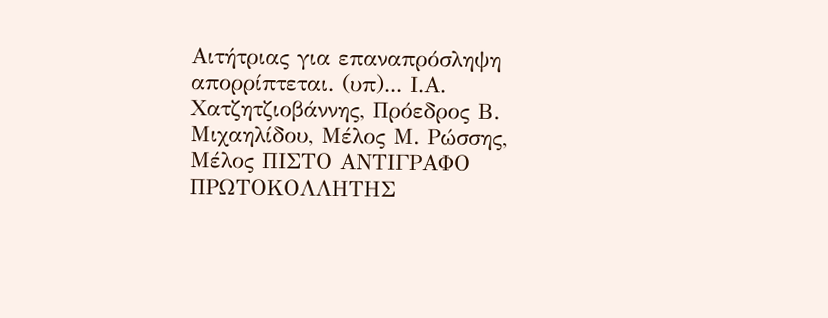Αιτήτριας για επαναπρόσληψη απορρίπτεται. (υπ)... Ι.Α. Χατζητζιοβάννης, Πρόεδρος Β. Μιχαηλίδου, Μέλος Μ. Ρώσσης, Μέλος ΠΙΣΤΟ ΑΝΤΙΓΡΑΦΟ ΠΡΩΤΟΚΟΛΛΗΤΗΣ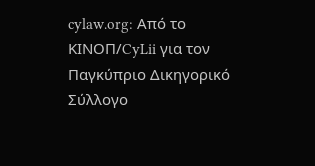cylaw.org: Από το ΚΙΝOΠ/CyLii για τον Παγκύπριο Δικηγορικό Σύλλογο